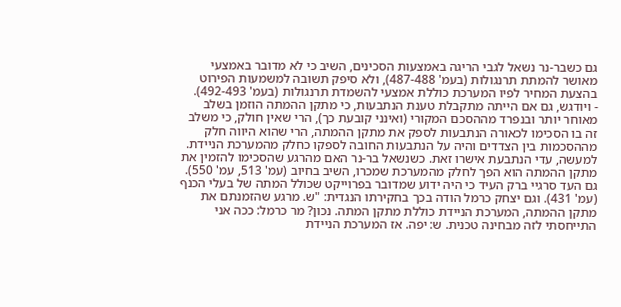גם כשבר-נר נשאל לגבי הריגה באמצעות הסכינים, השיב כי לא מדובר באמצעי מאושר להמתת תרנגולות (בעמ' 487-488), ולא סיפק תשובה למשמעות הפירוט בהצעת המחיר לפיו המערכת כוללת אמצעי להשמדת תרנגולות (בעמ' 492-493).
- ויודגש, גם אם הייתה מתקבלת טענת הנתבעות, כי מתקן ההמתה הוזמן בשלב מאוחר יותר ובנפרד מההסכם המקורי (ואינני קובעת כך), הרי שאין חולק, כי משלב זה בו הסכימו לכאורה הנתבעות לספק את מתקן ההמתה, הרי שהוא היווה חלק מההסכמות בין הצדדים והיה על הנתבעות החובה לספקו כחלק מהמערכת הניידת.
למעשה, עדי הנתבעת אישרו זאת. כשנשאל בר-נר האם מהרגע שהסכימו להזמין את מתקן ההמתה הוא הפך לחלק מהמערכת שמכרו, השיב בחיוב (עמ' 513, עמ' 550). גם העד סרגיי ברק העיד כי היה ידוע שמדובר בפרוייקט שכולל המתה של בעלי הכנף (עמ' 431). וגם יצחק כרמל הודה בכך בחקירתו הנגדית: "ש. מרגע שהזמנתם את מתקן ההמתה, המערכת הניידת כוללת מתקן המתה. נכון? מר כרמל: ככה אני התייחסתי לזה מבחינה טכנית. ש: יפה. אז המערכת הניידת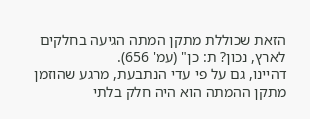הזאת שכוללת מתקן המתה הגיעה בחלקים לארץ, נכון? ת: כן" (עמ' 656).
דהיינו, גם על פי עדי הנתבעת, מרגע שהוזמן מתקן ההמתה הוא היה חלק בלתי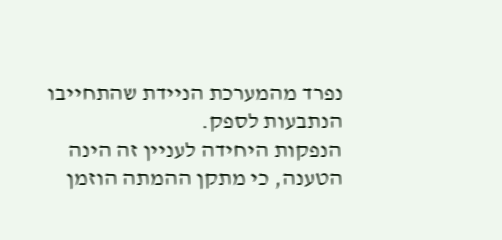נפרד מהמערכת הניידת שהתחייבו הנתבעות לספק.
הנפקות היחידה לעניין זה הינה הטענה, כי מתקן ההמתה הוזמן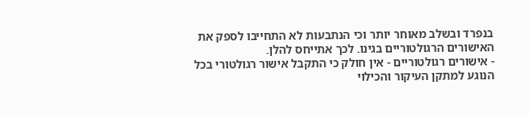בנפרד ובשלב מאוחר יותר וכי הנתבעות לא התחייבו לספק את האישורים הרגולטוריים בגינו. לכך אתייחס להלן.
- אישורים רגולטוריים - אין חולק כי התקבל אישור רגולטורי בכל הנוגע למתקן העיקור והכילוי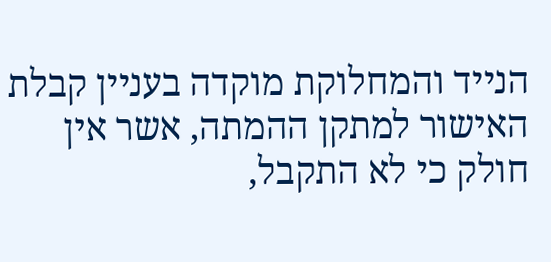הנייד והמחלוקת מוקדה בעניין קבלת האישור למתקן ההמתה, אשר אין חולק כי לא התקבל,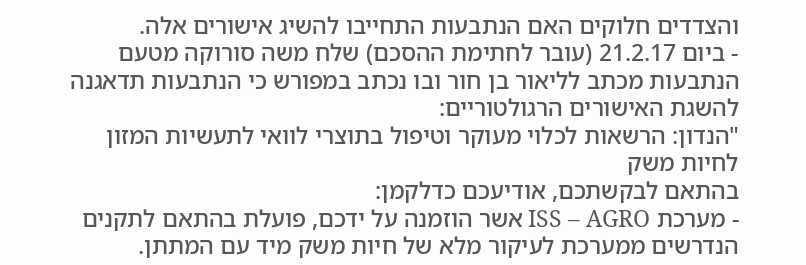והצדדים חלוקים האם הנתבעות התחייבו להשיג אישורים אלה.
- ביום 21.2.17 (עובר לחתימת ההסכם) שלח משה סורוקה מטעם הנתבעות מכתב לליאור בן חור ובו נכתב במפורש כי הנתבעות תדאגנה להשגת האישורים הרגולטוריים:
"הנדון: הרשאות לכלוי מעוקר וטיפול בתוצרי לוואי לתעשיות המזון לחיות משק
בהתאם לבקשתכם, אודיעכם כדלקמן:
- מערכת ISS – AGRO אשר הוזמנה על ידכם, פועלת בהתאם לתקנים הנדרשים ממערכת לעיקור מלא של חיות משק מיד עם המתתן.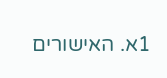1א. האישורים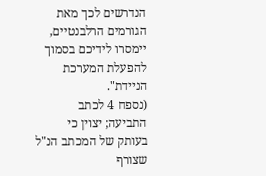הנדרשים לכך מאת הגורמים הרלבנטיים, יימסרו לידיכם בסמוך להפעלת המערכת הניידת".
(נספח 4 לכתב התביעה; יצוין כי בעותק של המכתב הנ"ל שצורף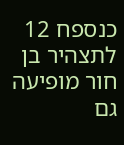כנספח 12 לתצהיר בן חור מופיעה גם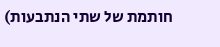חותמת של שתי הנתבעות)